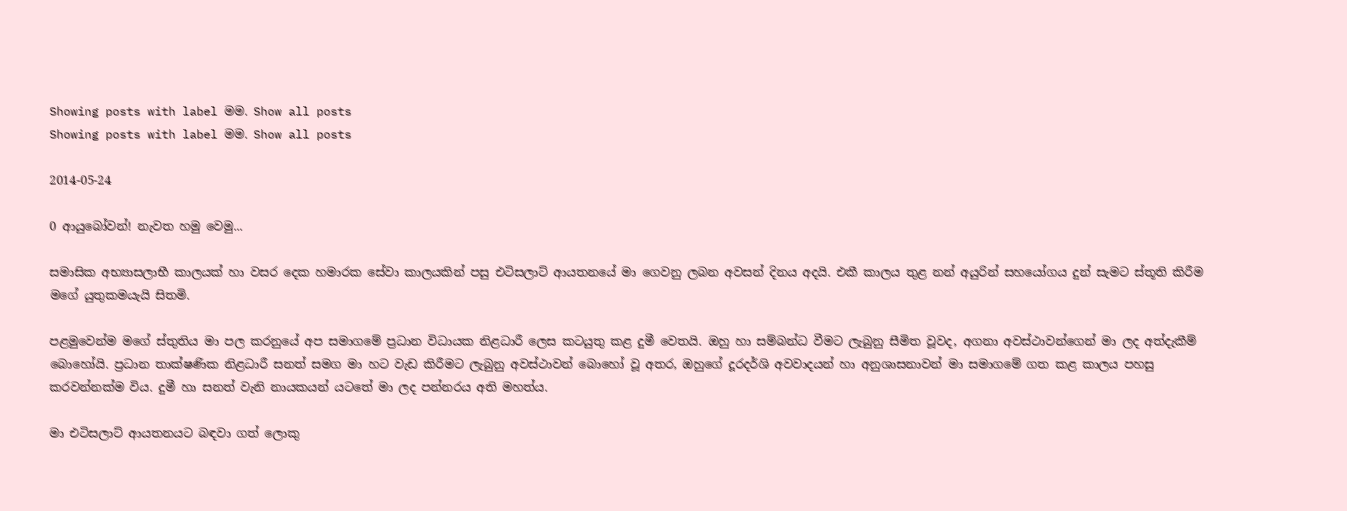Showing posts with label මම. Show all posts
Showing posts with label මම. Show all posts

2014-05-24

0 ආයුබෝවන්! නැවත හමු වෙමු...

සමාසික අභ්‍යාසලාභී කාලයක් හා වසර දෙක හමාරක සේවා කාලයකින් පසු එටිසලාට් ආයතනයේ මා ගෙවනු ලබන අවසන් දිනය අදයි. එකී කාලය තුළ නන් අයුරින් සහයෝගය දුන් සැමට ස්තූති කිරීම මගේ යුතුකමයැයි සිතමි.

පළමුවෙන්ම මගේ ස්තුතිය මා පල කරනුයේ අප සමාගමේ ප්‍රධාන විධායක නිළධාරී ලෙස කටයුතු කළ දුමී වෙතයි. ඔහු හා සම්බන්ධ වීමට ලැබුනු සීමිත වූවද, අගනා අවස්ථාවන්ගෙන් මා ලද අත්දැකීම් බොහෝයි. ප්‍රධාන තාක්ෂණික නිළධාරී සනත් සමග මා හට වැඩ කිරීමට ලැබුනු අවස්ථාවන් බොහෝ වූ අතර, ඔහුගේ දූරදර්ශි අවවාදයන් හා අනුශාසනාවන් මා සමාගමේ ගත කළ කාලය පහසු කරවන්නක්ම විය. දුමී හා සනත් වැනි නායකයන් යටතේ මා ලද පන්නරය අති මහත්ය.

මා එටිසලාට් ආයතනයට බඳවා ගත් ලොකු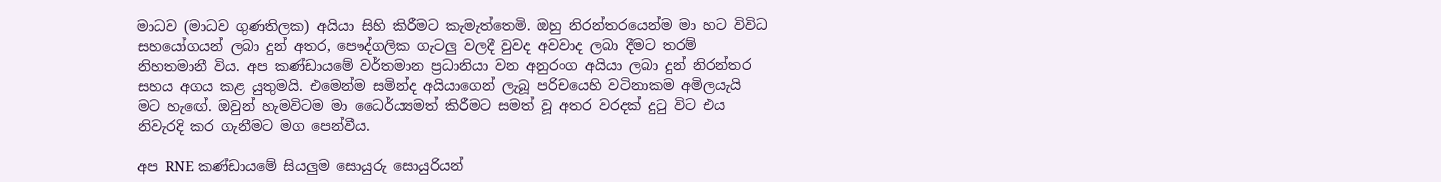මාධව (මාධව ගුණතිලක) අයියා සිහි කිරීමට කැමැත්තෙමි. ඔහු නිරන්තරයෙන්ම මා හට විවිධ සහයෝගයන් ලබා දුන් අතර, පෞද්ගලික ගැටලු වලදී වුවද අවවාද ලබා දීමට තරම් නිහතමානී විය. අප කණ්ඩායමේ වර්තමාන ප්‍රධානියා වන අනුරංග අයියා ලබා දුන් නිරන්තර සහය අගය කළ යුතුමයි. එමෙන්ම සමින්ද අයියාගෙන් ලැබූ පරිචයෙහි වටිනාකම අමිලයැයි මට හැඟේ. ඔවුන් හැමවිටම මා ධෛර්ය්‍යමත් කිරීමට සමත් වූ අතර වරදක් දුටු විට එය නිවැරදි කර ගැනීමට මග පෙන්වීය.

අප RNE කණ්ඩායමේ සියලුම සොයුරු සොයුරියන්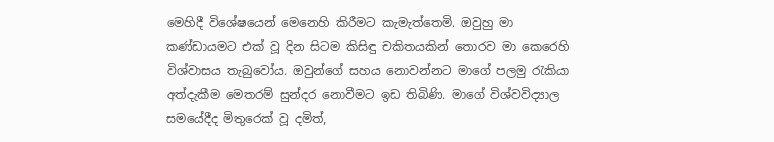මෙහිදී විශේෂයෙන් මෙනෙහි කිරීමට කැමැත්තෙමි. ඔවුහු මා කණ්ඩායමට එක් වූ දින සිටම කිසිඳු චකිතයකින් තොරව මා කෙරෙහි විශ්වාසය තැබුවෝය. ඔවුන්ගේ සහය නොවන්නට මාගේ පලමු රැකියා අත්දැකීම මෙතරම් සුන්දර නොවීමට ඉඩ තිබිණි. මාගේ විශ්වවිද්‍යාල සමයේදීද මිතුරෙක් වූ දමිත්,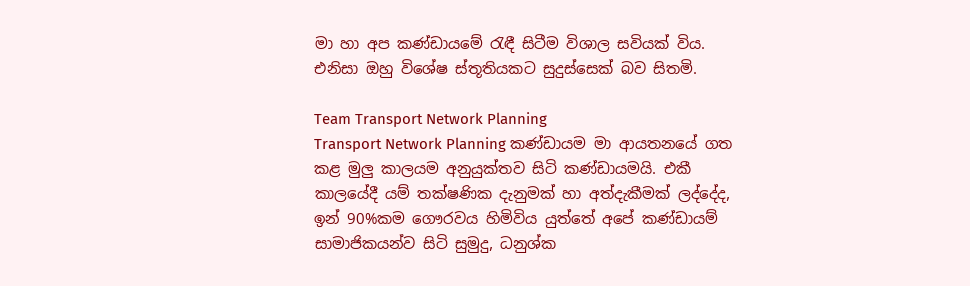මා හා අප කණ්ඩායමේ රැඳී සිටීම විශාල සවියක් විය. එනිසා ඔහු විශේෂ ස්තූතියකට සුදුස්සෙක් බව සිතමි.

Team Transport Network Planning
Transport Network Planning කණ්ඩායම මා ආයතනයේ ගත කළ මුලු කාලයම අනුයුක්තව සිටි කණ්ඩායමයි. එකී කාලයේදී යම් තක්ෂණික දැනුමක් හා අත්දැකීමක් ලද්දේද, ඉන් 90%කම ගෞරවය හිමිවිය යුත්තේ අපේ කණ්ඩායම් සාමාජිකයන්ව සිටි සුමුදු, ධනුශ්ක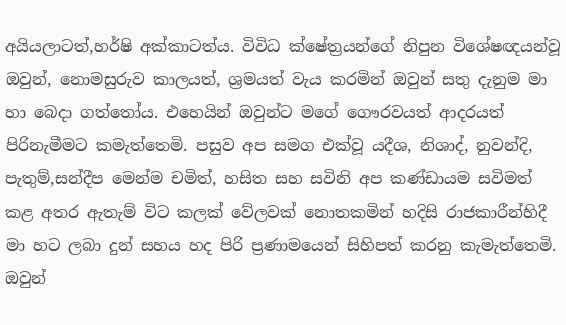අයියලාටත්,හර්ෂි අක්කාටත්ය. විවිධ ක්ෂේත්‍රයන්ගේ නිපුන විශේෂඥයන්වූ ඔවුන්, නොමසුරුව කාලයත්, ශ්‍රමයත් වැය කරමින් ඔවුන් සතු දැනුම මා හා බෙදා ගත්තෝය. එහෙයින් ඔවුන්ට මගේ ගෞරවයත් ආදරයත් පිරිනැමීමට කමැත්තෙමි. පසුව අප සමග එක්වූ යදීශ, නිශාද්, නුවන්දි, පැතුම්,සන්දීප මෙන්ම චමිත්, හසිත සහ සවිනි අප කණ්ඩායම සවිමත් කළ අතර ඇතැම් විට කලක් වේලවක් නොතකමින් හදිසි රාජකාරීන්හිදී මා හට ලබා දුන් සහය හද පිරි ප්‍රණාමයෙන් සිහිපත් කරනු කැමැත්තෙමි. ඔවුන්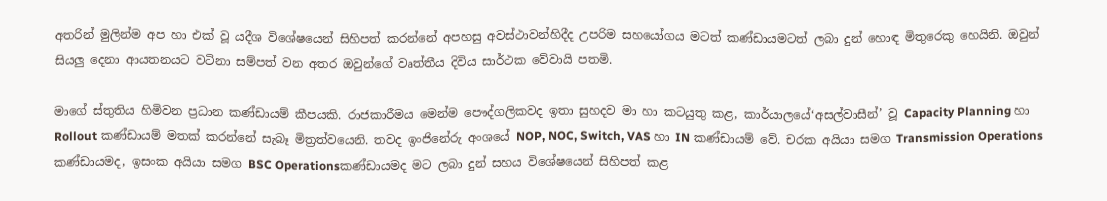අතරින් මුලින්ම අප හා එක් වූ යදීශ විශේෂයෙන් සිහිපත් කරන්නේ අපහසු අවස්ථාවන්හිදීද උපරිම සහයෝගය මටත් කණ්ඩායමටත් ලබා දුන් හොඳ මිතුරෙකු හෙයිනි. ඔවුන් සියලු දෙනා ආයතනයට වටිනා සම්පත් වන අතර ඔවුන්ගේ වෘත්තීය දිවිය සාර්ථක වේවායි පතමි.

මාගේ ස්තුතිය හිමිවන ප්‍රධාන කණ්ඩායම් කීපයකි. රාජකාරීමය මෙන්ම පෞද්ගලිකවද ඉතා සුහදව මා හා කටයුතු කළ, කාර්යාලයේ‘අසල්වාසීන්’ වූ Capacity Planning හා Rollout කණ්ඩායම් මතක් කරන්නේ සැබෑ මිත්‍රත්වයෙනි. තවද ඉංජිනේරු අංශයේ NOP, NOC, Switch, VAS හා IN කණ්ඩායම් වේ. චරක අයියා සමග Transmission Operations කණ්ඩායමද, ඉසංක අයියා සමග BSC Operationsකණ්ඩායමද මට ලබා දුන් සහය විශේෂයෙන් සිහිපත් කළ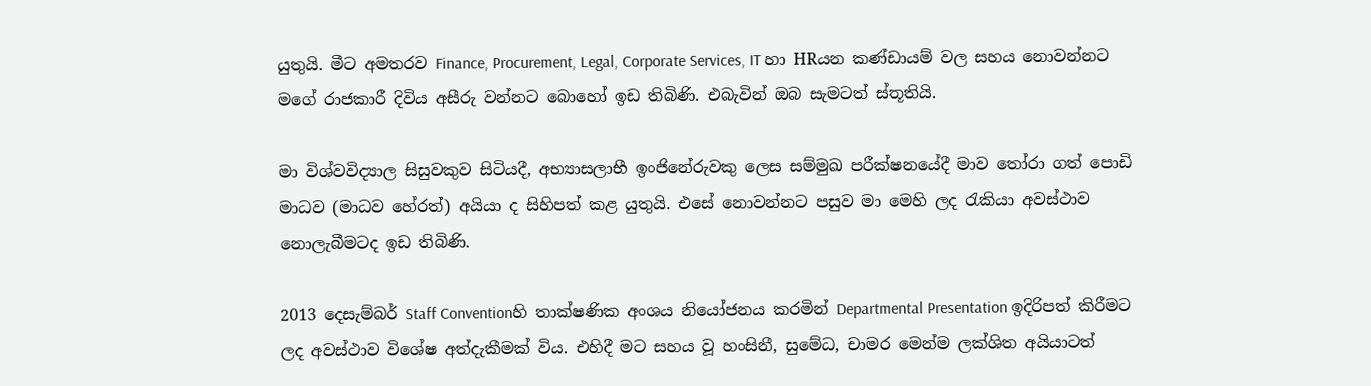යුතුයි. මීට අමතරව Finance, Procurement, Legal, Corporate Services, IT හා HRයන කණ්ඩායම් වල සහය නොවන්නට මගේ රාජකාරී දිවිය අසීරු වන්නට බොහෝ ඉඩ තිබිණි. එබැවින් ඔබ සැමටත් ස්තූතියි.

මා විශ්වවිද්‍යාල සිසුවකුව සිටියදී, අභ්‍යාසලාභී ඉංජිනේරුවකු ලෙස සම්මුඛ පරීක්ෂනයේදී මාව තෝරා ගත් පොඩි මාධව (මාධව හේරත්) අයියා ද සිහිපත් කළ යුතුයි. එසේ නොවන්නට පසුව මා මෙහි ලද රැකියා අවස්ථාව නොලැබීමටද ඉඩ තිබිණි.

2013 දෙසැම්බර් Staff Conventionහි තාක්ෂණික අංශය නියෝජනය කරමින් Departmental Presentation ඉදිරිපත් කිරීමට ලද අවස්ථාව විශේෂ අත්දැකීමක් විය. එහිදී මට සහය වූ හංසිනී, සුමේධ, චාමර මෙන්ම ලක්ශිත අයියාටත්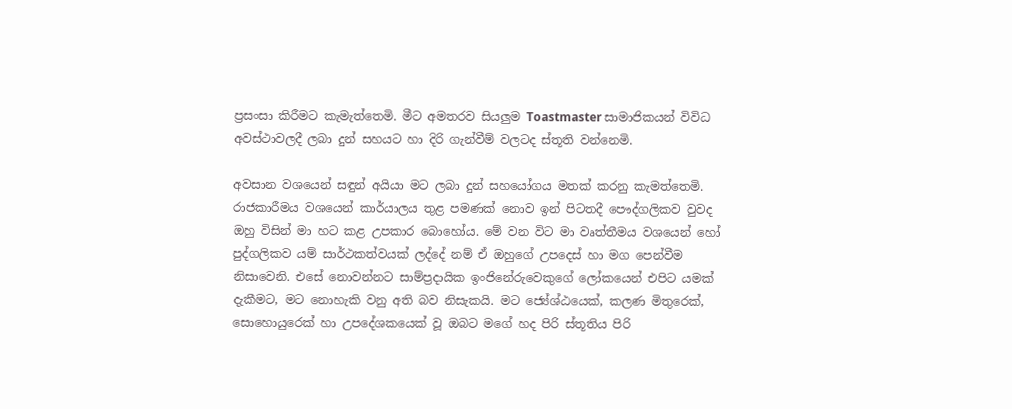ප්‍රසංසා කිරීමට කැමැත්තෙමි. මීට අමතරව සියලුම Toastmaster සාමාජිකයන් විවිධ අවස්ථාවලදී ලබා දුන් සහයට හා දිරි ගැන්වීම් වලටද ස්තූති වන්නෙමි.

අවසාන වශයෙන් සඳුන් අයියා මට ලබා දුන් සහයෝගය මතක් කරනු කැමත්තෙමි. රාජකාරීමය වශයෙන් කාර්යාලය තුළ පමණක් නොව ඉන් පිටතදී පෞද්ගලිකව වුවද ඔහු විසින් මා හට කළ උපකාර බොහෝය. මේ වන විට මා වෘත්තීමය වශයෙන් හෝ පුද්ගලිකව යම් සාර්ථකත්වයක් ලද්දේ නම් ඒ ඔහුගේ උපදෙස් හා මග පෙන්වීම නිසාවෙනි. එසේ නොවන්නට සාම්ප්‍රදායික ඉංජිනේරුවෙකුගේ ලෝකයෙන් එපිට යමක් දැකීමට, මට නොහැකි වනු අති බව නිසැකයි. මට ජ්‍යේශ්ඨයෙක්, කලණ මිතුරෙක්, සොහොයුරෙක් හා උපදේශකයෙක් වූ ඔබට මගේ හද පිරි ස්තූතිය පිරි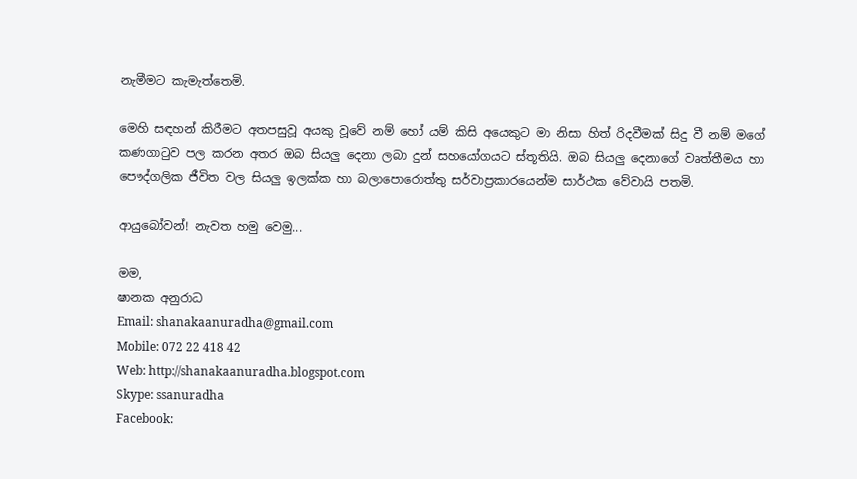නැමීමට කැමැත්තෙමි.

මෙහි සඳහන් කිරීමට අතපසුවූ අයකු වූවේ නම් හෝ යම් කිසි අයෙකුට මා නිසා හිත් රිදවීමක් සිදු වී නම් මගේ කණගාටුව පල කරන අතර ඔබ සියලු දෙනා ලබා දුන් සහයෝගයට ස්තූතියි. ඔබ සියලු දෙනාගේ වෘත්තීමය හා පෞද්ගලික ජීවිත වල සියලු ඉලක්ක හා බලාපොරොත්තු සර්වාප්‍රකාරයෙන්ම සාර්ථක වේවායි පතමි.

ආයුබෝවන්! නැවත හමු වෙමු...

මම,
ෂානක අනුරාධ
Email: shanakaanuradha@gmail.com
Mobile: 072 22 418 42
Web: http://shanakaanuradha.blogspot.com
Skype: ssanuradha
Facebook: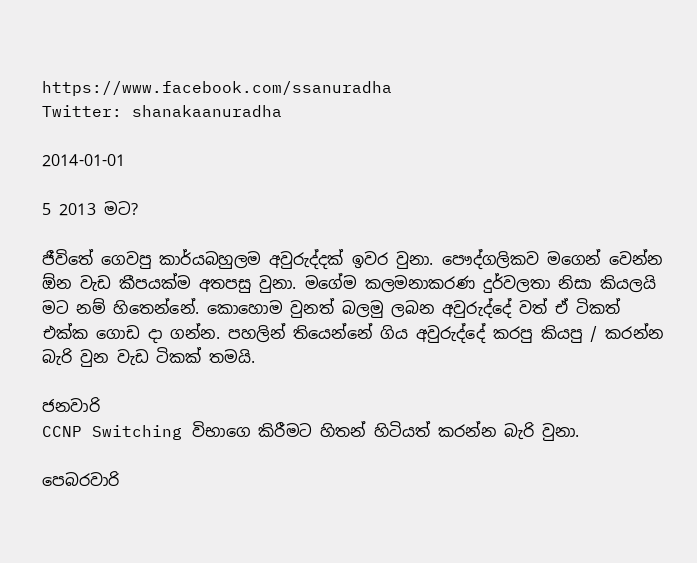https://www.facebook.com/ssanuradha
Twitter: shanakaanuradha

2014-01-01

5 2013 මට?

ජීවිතේ ගෙවපු කාර්යබහුලම අවුරුද්දක් ඉවර වුනා. පෞද්ගලිකව මගෙන් වෙන්න ඕන වැඩ කීපයක්ම අතපසු වුනා. මගේම කලමනාකරණ දුර්වලතා නිසා කියලයි මට නම් හිතෙන්නේ. කොහොම වුනත් බලමු ලබන අවුරුද්දේ වත් ඒ ටිකත් එක්ක ගොඩ දා ගන්න. පහලින් තියෙන්නේ ගිය අවුරුද්දේ කරපු කියපු / කරන්න බැරි වුන වැඩ ටිකක් තමයි.

ජනවාරි
CCNP Switching විභාගෙ කිරීමට හිතන් හිටියත් කරන්න බැරි වුනා.

පෙබරවාරි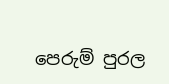පෙරුම් පුරල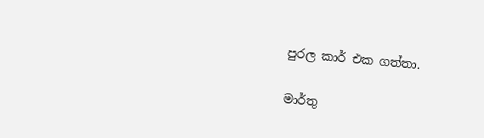පුරල කාර් එක ගත්තා.

මාර්තු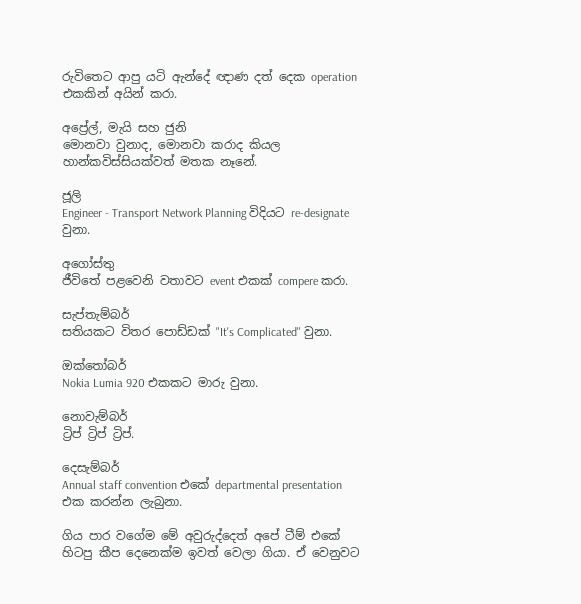රුවිතෙට ආපු යටි ඇන්දේ ඥාණ දත් දෙක operation එකකින් අයින් කරා.

අප්‍රේල්, මැයි සහ ජුනි
මොනවා වුනාද, මොනවා කරාද කියල හාන්කවිස්සියක්වත් මතක නෑනේ.

ජූලි
Engineer - Transport Network Planning විදියට re-designate වුනා.

අගෝස්තු
ජීවිතේ පළවෙනි වතාවට event එකක් compere කරා.

සැප්තැම්බර්
සතියකට විතර පොඩ්ඩක් "It's Complicated" වුනා.

ඔක්තෝබර්
Nokia Lumia 920 එකකට මාරු වුනා.

නොවැම්බර්
ට්‍රිප් ට්‍රිප් ට්‍රිප්.

දෙසැම්බර්
Annual staff convention එකේ departmental presentation එක කරන්න ලැබුනා.

ගිය පාර වගේම මේ අවුරුද්දෙත් අපේ ටීම් එකේ හිටපු කීප දෙනෙක්ම ඉවත් වෙලා ගියා. ඒ වෙනුවට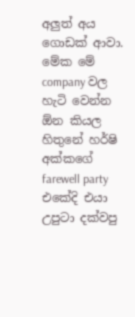අලුත් අය ගොඩක් ආවා. මේ‍ක මේ company වල හැටි වෙන්න ඕන කියල හිතුනේ හර්ෂි අක්කගේ farewell party එකේදි එයා උපුටා දක්වපු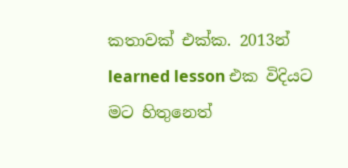කතාවක් එක්ක. 2013න් learned lesson එක විදියට  මට හිතුනෙත්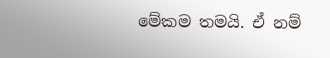මේකම තමයි. ඒ නම්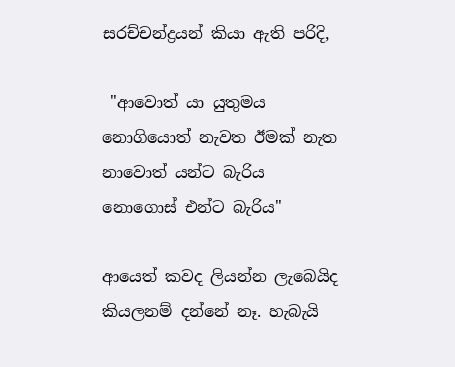සරච්චන්ද්‍රයන් කියා ඇති පරිදි,

 "ආවොත් යා යුතුමය
නොගියොත් නැවත ඊමක් නැත
නාවොත් යන්ට බැරිය
නොගොස් එන්ට බැරිය"

ආයෙත් කවද ලියන්න ලැබෙයිද කියලනම් දන්නේ නෑ. හැබැයි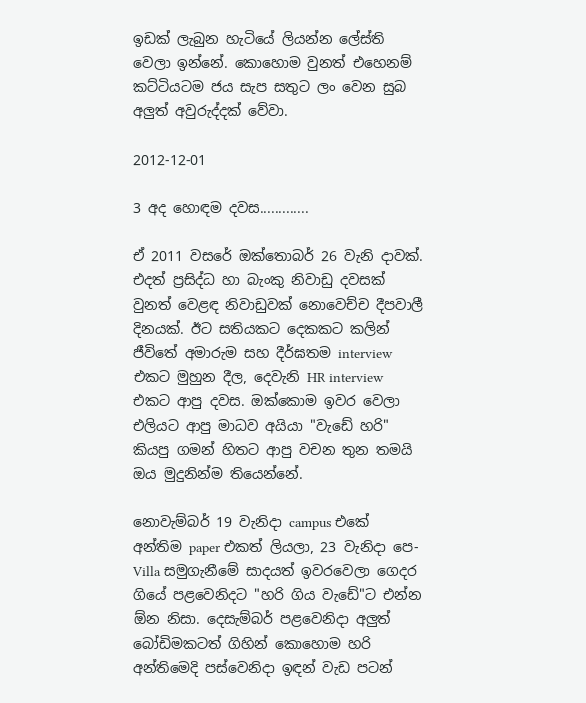ඉඩක් ලැබුන හැටියේ ලියන්න ලේස්ති වෙලා ඉන්නේ. කොහොම වුනත් එහෙනම් කට්ටියටම ජය සැප සතුට ලං වෙන සුබ අලුත් අවුරුද්දක් වේවා.

2012-12-01

3 අද හොඳම දවස.............

ඒ 2011 වසරේ ඔක්තොබර් 26 වැනි දාවක්. එදත් ප්‍රසිද්ධ හා බැංකු නිවාඩු දවසක් වුනත් වෙළඳ නිවාඩුවක් නොවෙච්ච දීපවාලී දිනයක්. ඊට සතියකට දෙකකට කලින් ජීවිතේ අමාරුම සහ දීර්ඝතම interview එකට මුහුන දීල, දෙවැනි HR interview එකට ආපු දවස. ඔක්කොම ඉවර වෙලා එලියට ආපු මාධව අයියා "වැඩේ හරි" කියපු ගමන් හිතට ආපු වචන තුන තමයි ඔය මුදුනින්ම තියෙන්නේ.

නොවැම්බර් 19 වැනිදා campus එකේ අන්තිම paper එකත් ලියලා, 23 වැනිදා පෙ-Villa සමුගැනීමේ සාදයත් ඉවරවෙලා ගෙදර ගියේ පළවෙනිදට "හරි ගිය වැඩේ"ට එන්න ඕන නිසා. දෙසැම්බර් පළවෙනිදා අලුත් බෝඩිමකටත් ගිහින් කොහොම හරි අන්තිමෙදි පස්වෙනිදා ඉඳන් වැඩ පටන්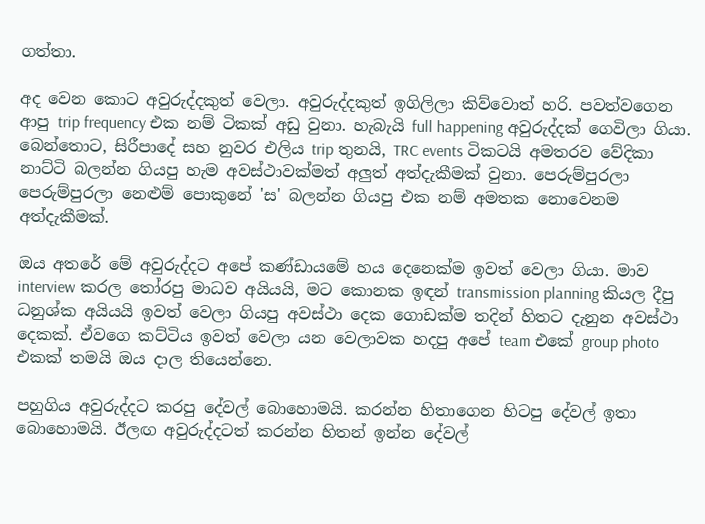ගත්තා.

අද වෙන කොට අවුරුද්දකුත් වෙලා. අවුරුද්දකුත් ඉගිලිලා කිව්වොත් හරි. පවත්වගෙන ආපු trip frequency එක නම් ටිකක් අඩු වුනා. හැබැයි full happening අවුරුද්දක් ගෙවිලා ගියා. බෙන්තොට, සිරීපාදේ සහ නුවර එලිය trip තුනයි, TRC events ටිකටයි අමතරව වේදිකා නාට්ටි බලන්න ගියපු හැම අවස්ථාවක්මත් අලුත් අත්දැකීමක් වුනා. පෙරුම්පුරලා පෙරුම්පුරලා නෙළුම් පොකුනේ 'ස' බලන්න ගියපු එක නම් අමතක නොවෙනම අත්දැකීමක්.

ඔය අතරේ මේ අවුරුද්දට අපේ කණ්ඩායමේ හය දෙනෙක්ම ඉවත් වෙලා ගියා. මාව interview කරල තෝරපු මාධව අයියයි, මට කොනක ඉඳන් transmission planning කියල දීපු ධනුශ්ක අයියයි ඉවත් වෙලා ගියපු අවස්ථා දෙක ගොඩක්ම තදින් හිතට දැනුන අවස්ථා දෙකක්. ඒවගෙ කට්ටිය ඉවත් වෙලා යන වෙලාවක හදපු අපේ team එකේ group photo එකක් තමයි ඔය දාල තියෙන්නෙ.

පහුගිය අවුරුද්දට කරපු දේවල් බොහොමයි. කරන්න හිතාගෙන හිටපු දේවල් ඉතා බොහොමයි. ඊලඟ අවුරුද්දටත් කරන්න හිතන් ඉන්න දේවල්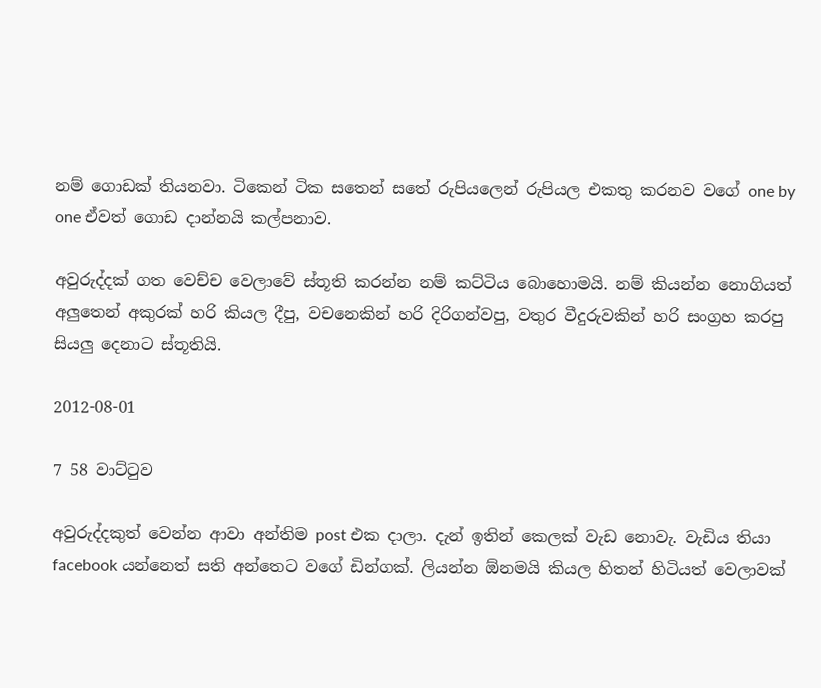නම් ගොඩක් තියනවා. ටිකෙන් ටික සතෙන් සතේ රුපියලෙන් රුපියල එකතු කරනව වගේ one by one ඒවත් ගොඩ දාන්නයි කල්පනාව.

අවුරුද්දක් ගත වෙච්ච වෙලාවේ ස්තූති කරන්න නම් කට්ටිය බොහොමයි. නම් කියන්න නොගියත් අලුතෙන් අකුරක් හරි කියල දීපු, වචනෙකින් හරි දිරිගන්වපු, වතුර වීදුරුවකින් හරි සංග්‍රහ කරපු සියලු දෙනාට ස්තූතියි.

2012-08-01

7 58 වාට්ටුව

අවුරුද්දකුත් වෙන්න ආවා අන්තිම post එක දාලා. දැන් ඉතින් කෙලක් වැඩ නොවැ. වැඩිය තියා facebook යන්නෙත් සති අන්තෙට වගේ ඩින්ගක්. ලියන්න ඕනමයි කියල හිතන් හිටියත් වෙලාවක්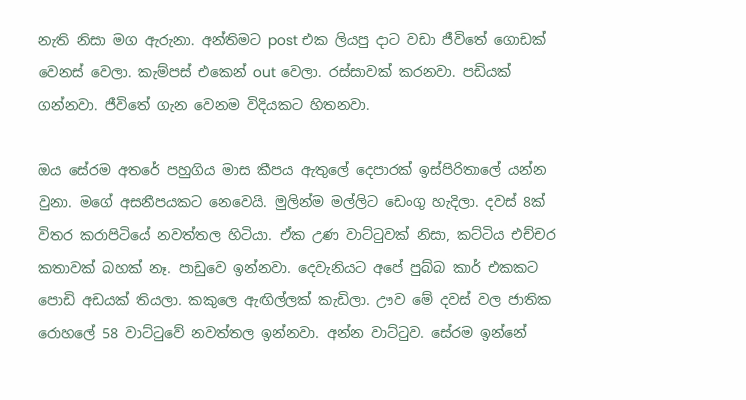නැති නිසා මග ඇරුනා. අන්තිමට post එක ලියපු දාට වඩා ජීවිතේ ගොඩක් වෙනස් වෙලා. කැම්පස් එකෙන් out වෙලා. රස්සාවක් කරනවා. පඩියක් ගන්නවා. ජීවිතේ ගැන වෙනම විදියකට හිතනවා.

ඔය සේරම අතරේ පහුගිය මාස කීපය ඇතුලේ දෙපාරක් ඉස්පිරිතාලේ යන්න වුනා. මගේ අසනීපයකට නෙවෙයි. මුලින්ම මල්ලිට ඩෙංගු හැදිලා. දවස් 8ක් විතර කරාපිටියේ නවත්තල හිටියා. ඒක උණ වාට්ටුවක් නිසා, කට්ටිය එච්චර කතාවක් බහක් නෑ. පාඩුවෙ ඉන්නවා. දෙවැනියට අපේ පුබ්බ කාර් එකකට පොඩි අඩයක් තියලා. කකුලෙ ඇඟිල්ලක් කැඩිලා. ඌව මේ දවස් වල ජාතික රොහලේ 58 වාට්ටුවේ නවත්තල ඉන්නවා. අන්න වාට්ටුව. සේරම ඉන්නේ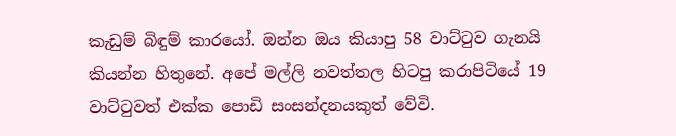කැඩුම් බිඳුම් කාරයෝ. ඔන්න ඔය කියාපු 58 වාට්ටුව ගැනයි කියන්න හිතුනේ. අපේ මල්ලි නවත්තල හිටපු කරාපිටියේ 19 වාට්ටුවත් එක්ක පොඩි සංසන්දනයකුත් වේවි.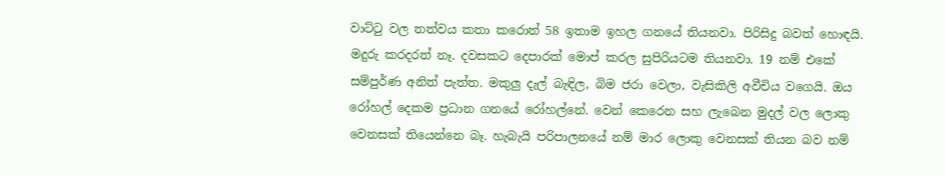වාට්ටු වල තත්වය කතා කරොත් 58 ඉතාම ඉහල ගනයේ තියනවා. පිරිසිදු බවත් හොඳයි. මදුරු කරදරත් නෑ. දවසකට දෙපාරක් මොප් කරල සුපිරියටම තියනවා. 19 නම් එකේ සම්පුර්ණ අනිත් පැත්ත. මකුලු දැල් බැඳිල, බිම ජරා වෙලා, වැසිකිලි අවීචිය වගෙයි. ඔය රෝහල් දෙකම ප්‍රධාන ගනයේ රෝහල්නේ. වෙන් කෙරෙන සහ ලැබෙන මුදල් වල ලොකු වෙනසක් තියෙන්නෙ බෑ. හැබැයි පරිපාලනයේ නම් මාර ලොකු වෙනසක් තියන බව නම්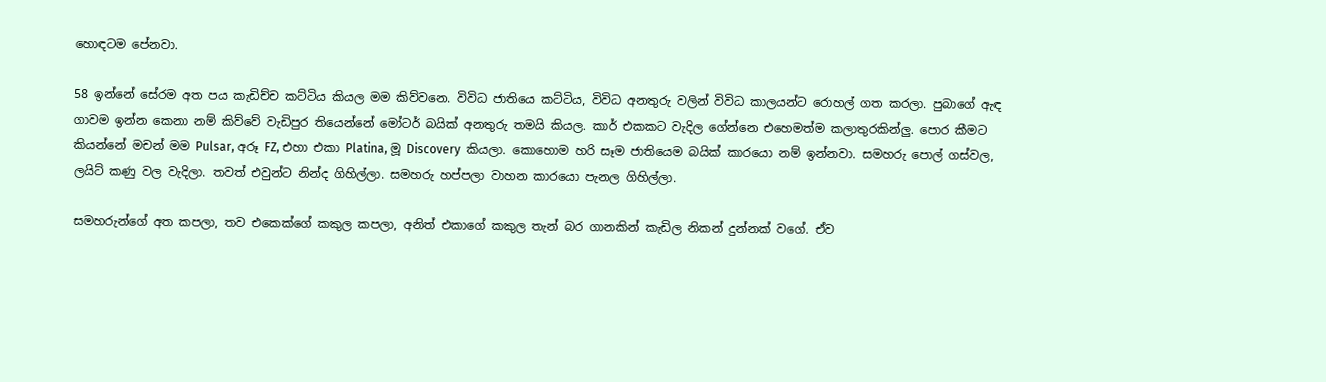හොඳටම පේනවා.

58 ඉන්නේ සේරම අත පය කැඩිච්ච කට්ටිය කියල මම කිව්වනෙ. විවිධ ජාතියෙ කට්ටිය, විවිධ අනතුරු වලින් විවිධ කාලයන්ට රොහල් ගත කරලා. පුබාගේ ඇඳ ගාවම ඉන්න කෙනා නම් කිව්වේ වැඩිපුර තියෙන්නේ මෝටර් බයික් අනතුරු තමයි කියල. කාර් එකකට වැදිල ගේන්නෙ එහෙමත්ම කලාතුරකින්ලු. පොර කීමට කියන්නේ මචන් මම Pulsar, අරූ FZ, එහා එකා Platina, මූ Discovery  කියලා. කොහොම හරි සෑම ජාතියෙම බයික් කාරයො නම් ඉන්නවා. සමහරු පොල් ගස්වල, ලයිට් කණු වල වැදිලා. තවත් එවුන්ට නින්ද ගිහිල්ලා. සමහරු හප්පලා වාහන කාරයො පැනල ගිහිල්ලා.

සමහරුන්ගේ අත කපලා, තව එකෙක්ගේ කකුල කපලා, අනිත් එකාගේ කකුල තැන් බර ගානකින් කැඩිල නිකන් දුන්නක් වගේ. ඒව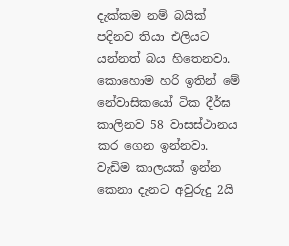දැක්කම නම් බයික් පදිනව තියා එලියට යන්නත් බය හිතෙනවා. කොහොම හරි ඉතින් මේ නේවාසිකයෝ ටික දීර්ඝ කාලිනව 58 වාසස්ථානය කර ගෙන ඉන්නවා. වැඩිම කාලයක් ඉන්න කෙනා දැනට අවුරුදු 2යි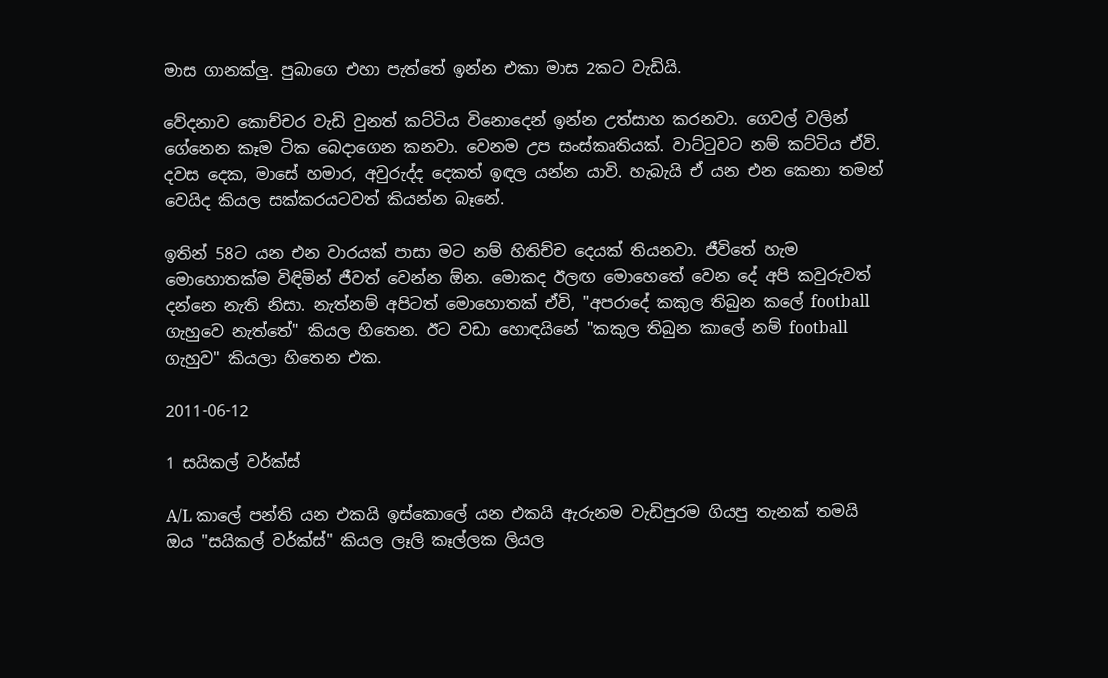මාස ගානක්ලු. පුබාගෙ එහා පැත්තේ ඉන්න එකා මාස 2කට වැඩියි.

වේදනාව කොච්චර වැඩි වුනත් කට්ටිය විනොදෙන් ඉන්න උත්සාහ කරනවා. ගෙවල් වලින් ගේනෙන කෑම ටික බෙදාගෙන කනවා. වෙනම උප සංස්කෘතියක්. වාට්ටුවට නම් කට්ටිය ඒවි. දවස දෙක, මාසේ හමාර, අවුරුද්ද දෙකත් ඉඳල යන්න යාවි. හැබැයි ඒ යන එන කෙනා තමන් වෙයිද කියල සක්කරයටවත් කියන්න බෑනේ.

ඉතින් 58ට යන එන වාරයක් පාසා මට නම් හිතිච්ච දෙයක් තියනවා. ජීවිතේ හැම මොහොතක්ම විඳිමින් ජීවත් වෙන්න ඕන. මොකද ඊලඟ මොහෙතේ වෙන දේ අපි කවුරුවත් දන්නෙ නැති නිසා. නැත්නම් අපිටත් මොහොතක් ඒවි, "අපරාදේ කකුල තිබුන කලේ football ගැහුවෙ නැත්තේ" කියල හිතෙන. ඊට වඩා හොඳයිනේ "කකුල තිබුන කාලේ නම් football ගැහුව" කියලා හිතෙන එක.

2011-06-12

1 සයිකල් වර්ක්ස්

A/L කාලේ පන්ති යන එකයි ඉස්කොලේ යන එකයි ඇරුනම වැඩිපුරම ගියපු තැනක් තමයි ඔය "සයිකල් වර්ක්ස්" කියල ලෑලි කෑල්ලක ලියල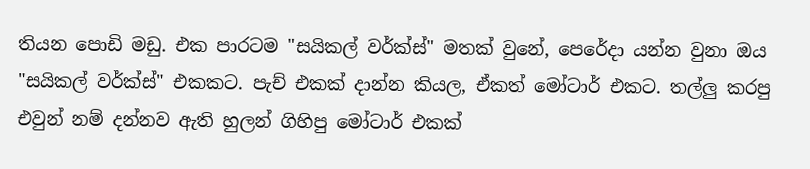තියන පොඩි මඩු. එක පාරටම "සයිකල් වර්ක්ස්" මතක් වුනේ, පෙරේදා යන්න වුනා ඔය "සයිකල් වර්ක්ස්" එකකට. පැච් එකක් දාන්න කියල, ඒකත් මෝටාර් එකට. තල්ලු කරපු එවුන් නම් දන්නව ඇති හුලන් ගිහිපු මෝටාර් එකක්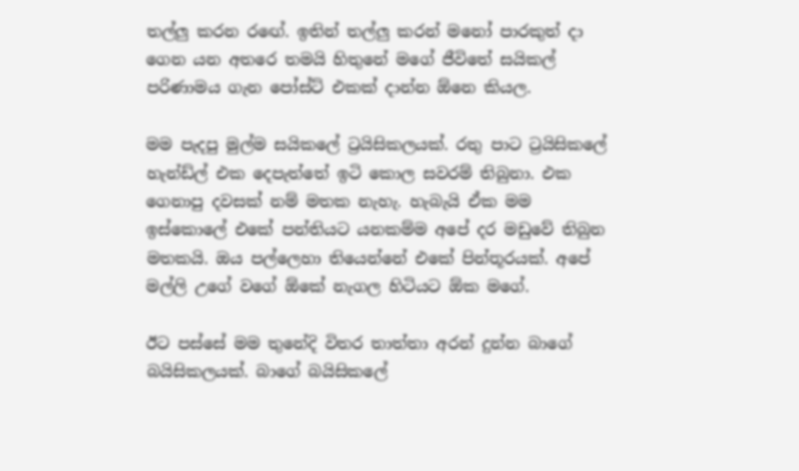තල්ලු කරන රඟේ. ඉතින් තල්ලු කරන් මනෝ පාරකුත් දා ගෙන යන අතරෙ තමයි හිතුනේ මගේ ජීවිතේ සයිකල් පරිණාමය ගැන පෝස්ට් එකක් දාන්න ඕනෙ කියල.

මම පැදපු මුල්ම සයිකලේ ට්‍රයිසිකලයක්. රතු පාට ට්‍රයිසිකලේ හැන්ඩ්ල් එක දෙපැත්තේ ඉටි කොල සවරම් තිබුනා. එක ගෙනාපු දවසක් නම් මතක නැහැ. හැබැයි ඒක මම ඉස්කොලේ එකේ පන්තියට යනකම්ම අපේ දර මඩුවේ තිබුන මතකයි. ඔය පල්ලෙහා තියෙන්නේ එකේ පින්තූරයක්. අපේ මල්ලි උගේ වගේ ඕකේ නැගල හිටියට ඕක මගේ.

ඊට පස්සේ මම තුනේදි විතර තාත්තා අරන් දුන්න බාගේ බයිසිකලයක්. බාගේ බයිසිකලේ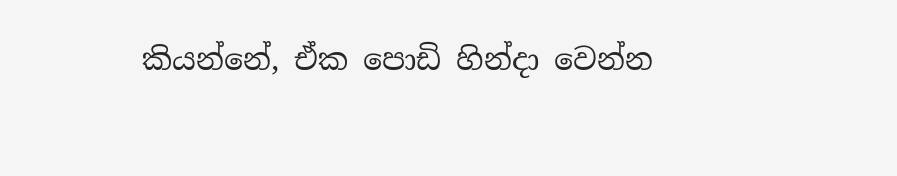කියන්නේ, ඒක පොඩි හින්දා වෙන්න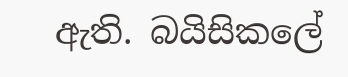ඇති. බයිසිකලේ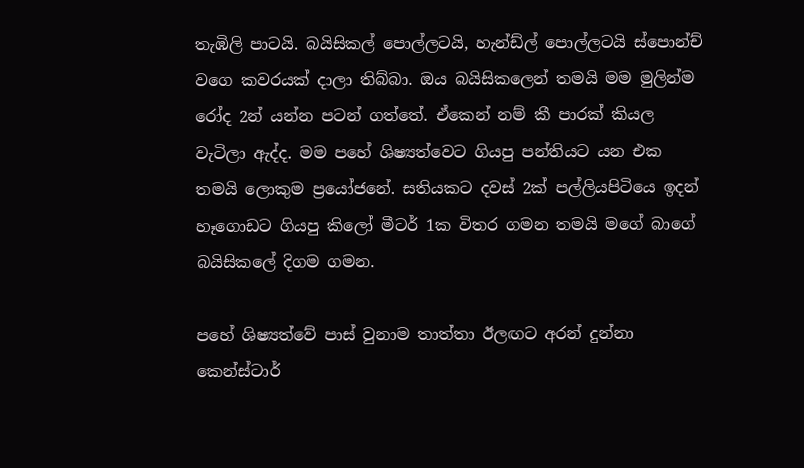තැඹිලි පාටයි. බයිසිකල් පොල්ලටයි, හැන්ඩ්ල් පොල්ලටයි ස්පොන්ච් වගෙ කවරයක් දාලා තිබ්බා. ඔය බයිසිකලෙන් තමයි මම මුලින්ම රෝද 2න් යන්න පටන් ගත්තේ. ඒකෙන් නම් කී පාරක් කියල වැටිලා ඇද්ද. මම පහේ ශිෂ්‍යත්වෙට ගියපු පන්තියට යන එක තමයි ලොකුම ප්‍රයෝජනේ. සතියකට දවස් 2ක් පල්ලියපිටියෙ ඉදන් හෑගොඩට ගියපු කිලෝ මීටර් 1ක විතර ගමන තමයි මගේ බාගේ බයිසිකලේ දිගම ගමන.

පහේ ශිෂ්‍යත්වේ පාස් වුනාම තාත්තා ඊලඟට අරන් දුන්නා කෙන්ස්ටාර්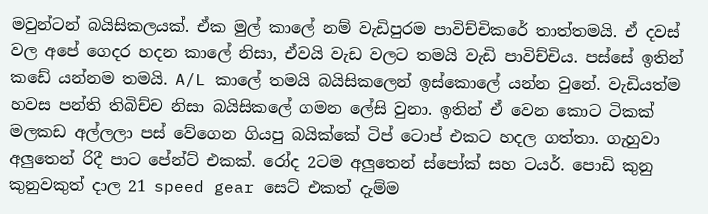මවුන්ටන් බයිසිකලයක්. ඒක මුල් කාලේ නම් වැඩිපුරම පාවිච්චිකරේ තාත්තමයි. ඒ දවස් වල අපේ ගෙදර හදන කාලේ නිසා, ඒවයි වැඩ වලට තමයි වැඩි පාවිච්චිය. පස්සේ ඉතින් කඩේ යන්නම තමයි. A/L කාලේ තමයි බයිසිකලෙන් ඉස්කොලේ යන්න වුනේ. වැඩියත්ම හවස පන්ති තිබිච්ච නිසා බයිසිකලේ ගමන ලේසි වුනා. ඉතින් ඒ වෙන කොට ටිකක් මලකඩ අල්ලලා පස් වේගෙන ගියපු බයික්කේ ටිප් ටොප් එකට හදල ගත්තා. ගැහුවා අලුතෙන් රිදී පාට පේන්ට් එකක්. රෝද 2ටම අලුතෙන් ස්පෝක් සහ ටයර්. පොඩි කුනු කුනුවකුත් දාල 21 speed gear සෙට් එකත් දැම්ම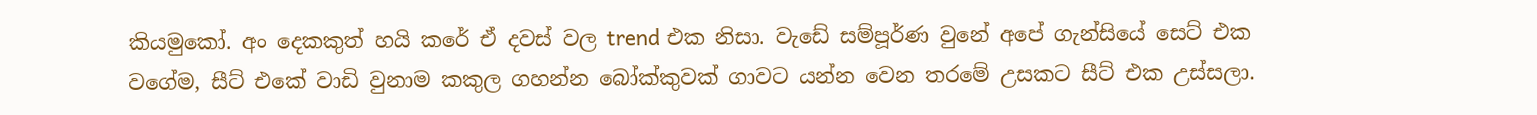කියමුකෝ. අං දෙකකුත් හයි කරේ ඒ දවස් වල trend එක නිසා. වැඩේ සම්පූර්ණ වුනේ අපේ ගැන්සියේ සෙට් එක වගේම, සීට් එකේ වාඩි වුනාම කකුල ගහන්න බෝක්කුවක් ගාවට යන්න වෙන තරමේ උසකට සීට් එක උස්සලා.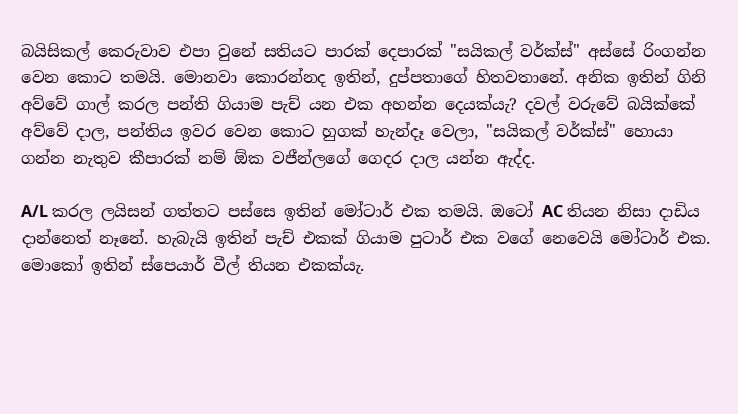බයිසිකල් කෙරුවාව එපා වුනේ සතියට පාරක් දෙපාරක් "සයිකල් වර්ක්ස්" අස්සේ රිංගන්න වෙන කොට තමයි. මොනවා කොරන්නද ඉතින්, දුප්පතාගේ හිතවතානේ. අනික ඉතින් ගිනි අව්වේ ගාල් කරල පන්ති ගියාම පැච් යන එක අහන්න දෙයක්යැ? දවල් වරුවේ බයික්කේ අව්වේ දාල, පන්තිය ඉවර වෙන කොට හුගක් හැන්දෑ වෙලා, "සයිකල් වර්ක්ස්" හොයා ගන්න නැතුව කීපාරක් නම් ඕක වජීන්ලගේ ගෙදර දාල යන්න ඇද්ද.

A/L කරල ලයිසන් ගත්තට පස්සෙ ඉතින් මෝටාර් එක තමයි. ඔටෝ AC තියන නිසා දාඩිය දාන්නෙත් නෑනේ. හැබැයි ඉතින් පැච් එකක් ගියාම පුටාර් එක වගේ නෙවෙයි මෝටාර් එක. මොකෝ ඉතින් ස්පෙයාර් වීල් තියන එකක්යැ.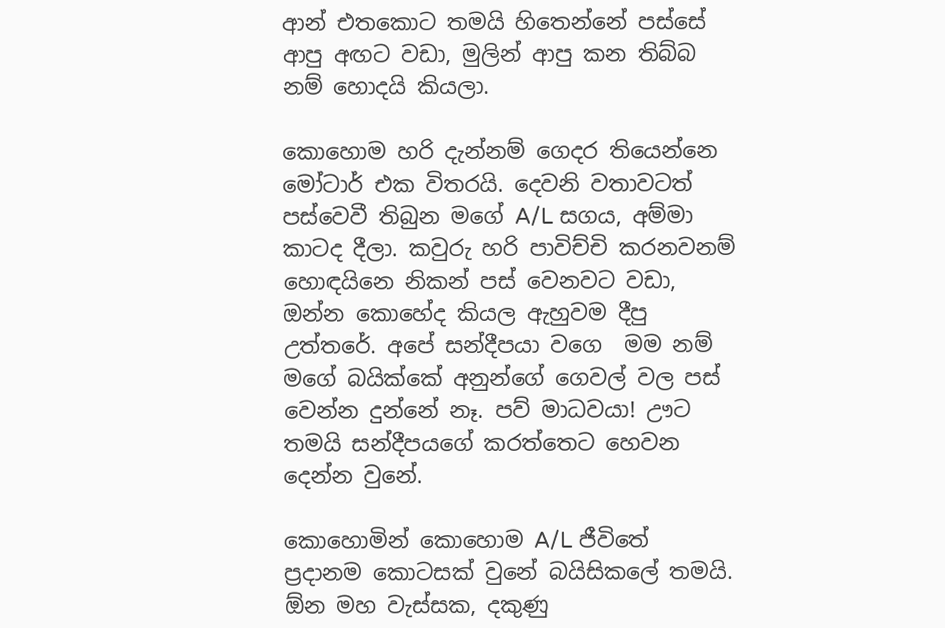ආන් එතකොට තමයි හිතෙන්නේ පස්සේ ආපු අඟට වඩා, මුලින් ආපු කන තිබ්බ නම් හොදයි කියලා.

කොහොම හරි දැන්නම් ගෙදර තියෙන්නෙ මෝටාර් එක විතරයි. දෙවනි වතාවටත් පස්වෙවී තිබුන මගේ A/L සගය, අම්මා කාටද දීලා. කවුරු හරි පාවිච්චි කරනවනම් හොඳයිනෙ නිකන් පස් වෙනවට වඩා, ඔන්න කොහේද කියල ඇහුවම දීපු උත්තරේ. අපේ සන්දීපයා වගෙ  මම නම් මගේ බයික්කේ අනුන්ගේ ගෙවල් වල පස් වෙන්න දුන්නේ නෑ. පව් මාධවයා! ඌට තමයි සන්දීපයගේ කරත්තෙට හෙවන දෙන්න වුනේ.

කොහොමින් කොහොම A/L ජීවිතේ ප්‍රදානම කොටසක් වුනේ බයිසිකලේ තමයි. ඕන මහ වැස්සක, දකුණු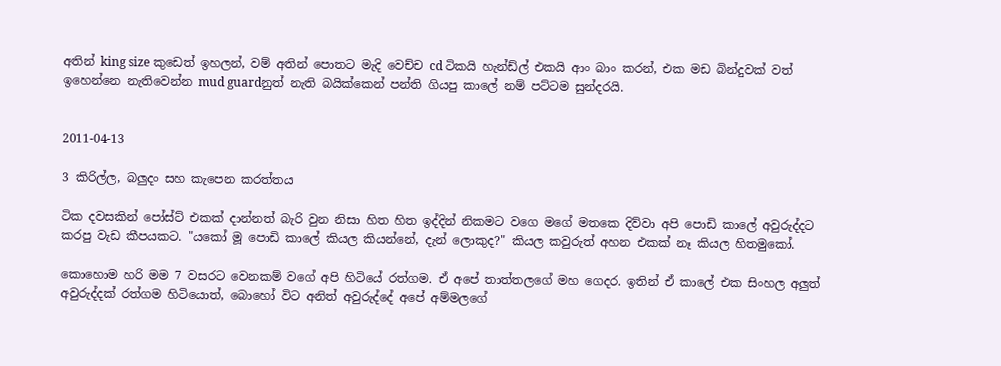අතින් king size කුඩෙත් ඉහලන්, වම් අතින් පොතට මැදි වෙච්ච cd ටිකයි හැන්ඩ්ල් එකයි ආං බාං කරන්, එක මඩ බින්දුවක් වත් ඉහෙන්නෙ නැතිවෙන්න mud guardනුත් නැති බයික්කෙන් පන්ති ගියපු කාලේ නම් පට්ටම සුන්දරයි.


2011-04-13

3 කිරිල්ල, බලුදං සහ කැපෙන කරත්තය

ටික දවසකින් පෝස්ට් එකක් දාන්නත් බැරි වුන නිසා හිත හිත ඉද්දින් නිකමට වගෙ මගේ මතකෙ දිව්වා අපි පොඩි කාලේ අවුරුද්දට කරපු වැඩ කීපයකට. "යකෝ මූ පොඩි කාලේ කියල කියන්නේ, දැන් ලොකුද?" කියල කවුරුත් අහන එකක් නෑ කියල හිතමුකෝ.

කොහොම හරි මම 7 වසරට වෙනකම් වගේ අපි හිටියේ රත්ගම. ඒ අපේ තාත්තලගේ මහ ගෙදර. ඉතින් ඒ කාලේ එක සිංහල අලුත් අවුරුද්දක් රත්ගම හිටියොත්, බොහෝ විට අනිත් අවුරුද්දේ අපේ අම්මලගේ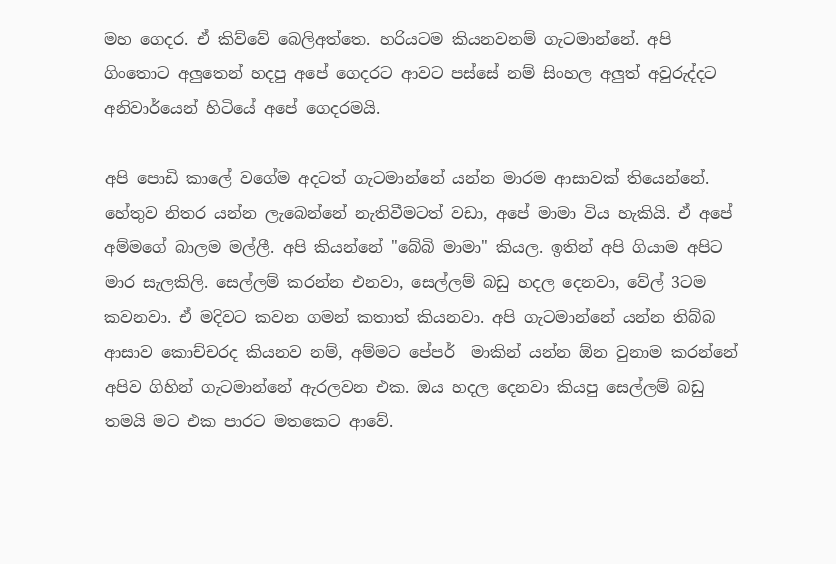මහ ගෙදර. ඒ කිව්වේ බෙලිඅත්තෙ. හරියටම කියනවනම් ගැටමාන්නේ. අපි ගිංතොට අලුතෙන් හදපු අපේ ගෙදරට ආවට පස්සේ නම් සිංහල අලුත් අවුරුද්දට අනිවාර්යෙන් හිටියේ අපේ ගෙදරමයි.

අපි පොඩි කාලේ වගේම අදටත් ගැටමාන්නේ යන්න මාරම ආසාවක් තියෙන්නේ. හේතුව නිතර යන්න ලැබෙන්නේ නැතිවීමටත් වඩා, අපේ මාමා විය හැකියි. ඒ අපේ අම්මගේ බාලම මල්ලී. අපි කියන්නේ "බේබි මාමා" කියල. ඉතින් අපි ගියාම අපිට මාර සැලකිලි. සෙල්ලම් කරන්න එනවා, සෙල්ලම් බඩු හදල දෙනවා, වේල් 3ටම කවනවා. ඒ මදිවට කවන ගමන් කතාත් කියනවා. අපි ගැටමාන්නේ යන්න තිබ්බ ආසාව කොච්චරද කියනව නම්, අම්මට පේපර්  මාකින් යන්න ඕන වුනාම කරන්නේ අපිව ගිහින් ගැටමාන්නේ ඇරලවන එක. ඔය හදල දෙනවා කියපු සෙල්ලම් බඩු තමයි මට එක පාරට මතකෙට ආවේ.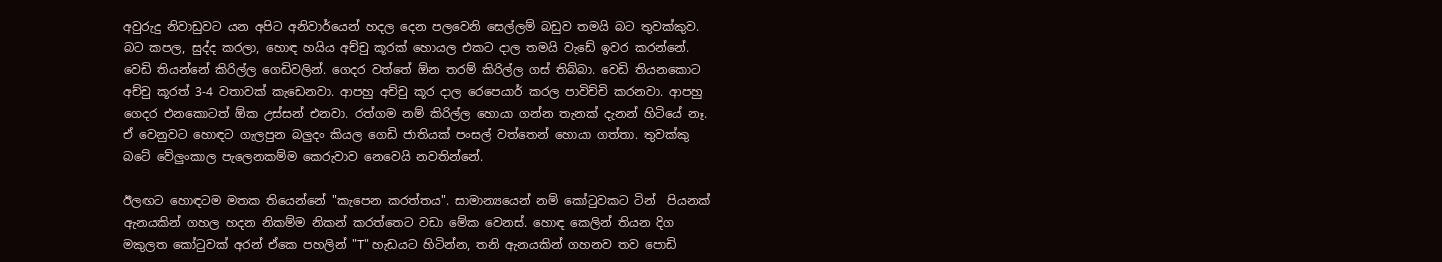අවුරුදු නිවාඩුවට යන අපිට අනිවාර්යෙන් හදල දෙන පලවෙනි සෙල්ලම් බඩුව තමයි බට තුවක්කුව. බට කපල, සුද්ද කරලා, හොඳ හයිය අච්චු කූරක් හොයල එකට දාල තමයි වැඩේ ඉවර කරන්නේ. වෙඩි තියන්නේ කිරිල්ල ගෙඩිවලින්. ගෙදර වත්තේ ඕන තරම් කිරිල්ල ගස් තිබ්බා. වෙඩි තියනකොට අච්චු කූරත් 3-4 වතාවක් කැඩෙනවා. ආපහු අච්චු කූර දාල රෙපෙයාර් කරල පාවිච්චි කරනවා. ආපහු ගෙදර එනකොටත් ඕක උස්සන් එනවා. රත්ගම නම් කිරිල්ල හොයා ගන්න තැනක් දැනන් හිටියේ නෑ. ඒ වෙනුවට හොඳට ගැලපුන බලුදං කියල ගෙඩි ජාතියක් පංසල් වත්තෙන් හොයා ගත්තා. තුවක්කු බටේ වේලුංකාල පැලෙනකම්ම කෙරුවාව නෙවෙයි නවතින්නේ.

ඊලඟට හොඳටම මතක තියෙන්නේ "කැපෙන කරත්තය". සාමාන්‍යයෙන් නම් කෝටුවකට ටින්  පියනක් ඇනයකින් ගහල හදන නිකම්ම නිකන් කරත්තෙට වඩා මේක වෙනස්. හොඳ කෙලින් තියන දිග මකුලත කෝටුවක් අරන් ඒකෙ පහලින් "T" හැඩයට හිටින්න, තනි ඇනයකින් ගහනව තව පොඩි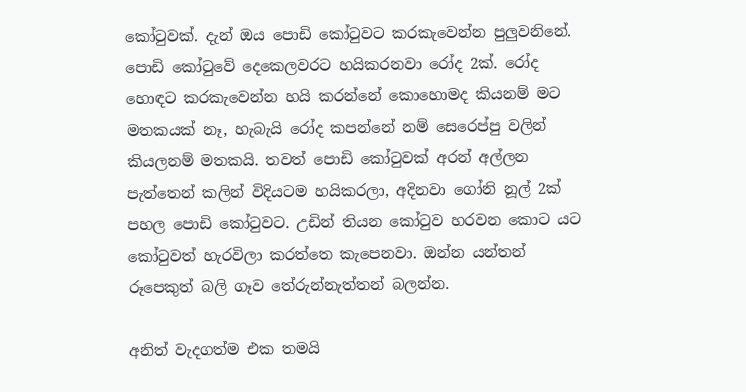කෝටුවක්. දැන් ඔය පොඩි කෝටුවට කරකැවෙන්න පුලුවනිනේ. පොඩි කෝටුවේ දෙකෙලවරට හයිකරනවා රෝද 2ක්. රෝද හොඳට කරකැවෙන්න හයි කරන්නේ කොහොමද කියනම් මට මතකයක් නෑ, හැබැයි රෝද කපන්නේ නම් සෙරෙප්පු වලින් කියලනම් මතකයි. තවත් පොඩි කෝටුවක් අරන් අල්ලන පැත්තෙන් කලින් විදියටම හයිකරලා, අදිනවා ගෝනි නූල් 2ක් පහල පොඩි කෝටුවට. උඩින් තියන කෝටුව හරවන කොට යට කෝටුවත් හැරවිලා කරත්තෙ කැපෙනවා. ඔන්න යන්තන් රූපෙකුත් බලි ගෑව තේරුන්නැත්තන් බලන්න.

අනිත් වැදගත්ම එක තමයි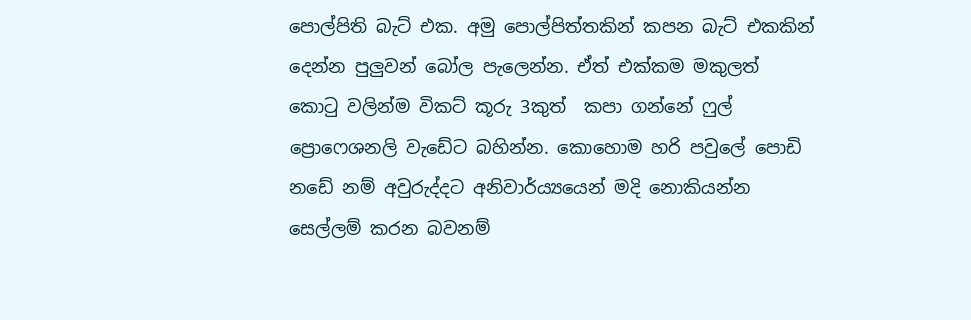පොල්පිති බැට් එක. අමු පොල්පිත්තකින් කපන බැට් එකකින් දෙන්න පුලුවන් බෝල පැලෙන්න. ඒත් එක්කම මකුලත් කොටු වලින්ම විකට් කූරු 3කුත්  කපා ගන්නේ ෆුල් ප්‍රොෆෙශනලි වැඩේට බහින්න. කොහොම හරි පවුලේ පොඩි නඩේ නම් අවුරුද්දට අනිවාර්ය්‍යයෙන් මදි නොකියන්න සෙල්ලම් කරන බවනම්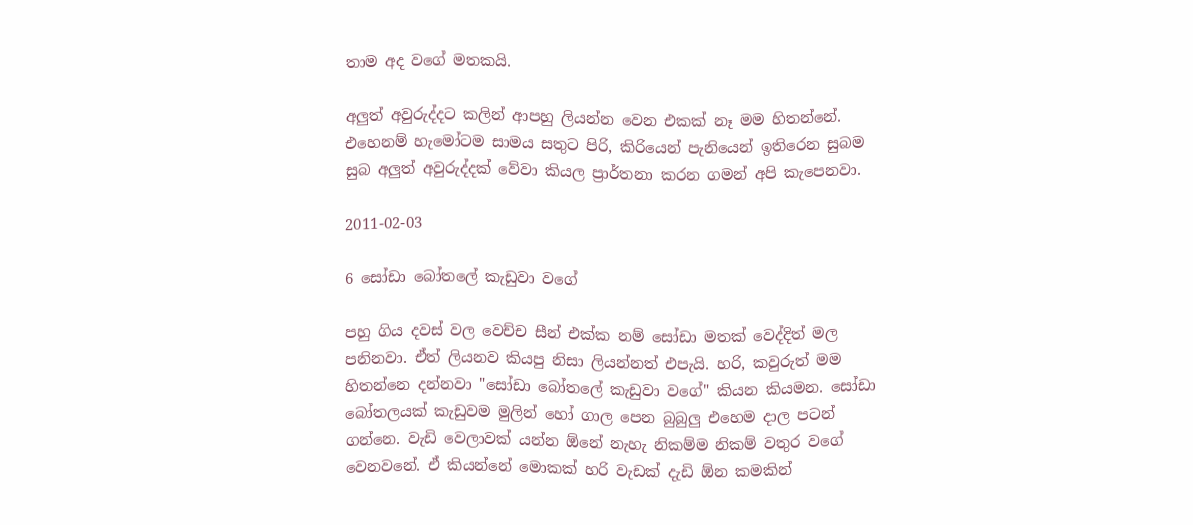තාම අද වගේ මතකයි.

අලුත් අවුරුද්දට කලින් ආපහු ලියන්න වෙන එකක් නෑ මම හිතන්නේ. එහෙනම් හැමෝටම සාමය සතුට පිරි, කිරියෙන් පැනියෙන් ඉතිරෙන සුබම සුබ අලුත් අවුරුද්දක් වේවා කියල ප්‍රාර්තනා කරන ගමන් අපි කැපෙනවා.

2011-02-03

6 සෝඩා බෝතලේ කැඩුවා වගේ

පහු ගිය දවස් වල වෙච්ච සීන් එක්ක නම් සෝඩා මතක් වෙද්දිත් මල පනිනවා. ඒත් ලියනව කියපු නිසා ලියන්නත් එපැයි. හරි, කවුරුත් මම හිතන්නෙ දන්නවා "සෝඩා බෝතලේ කැඩුවා වගේ" කියන කියමන. සෝඩා බෝතලයක් කැඩුවම මුලින් හෝ ගාල පෙන බුබුලු එහෙම දාල පටන් ගන්නෙ. වැඩි වෙලාවක් යන්න ඕනේ නැහැ නිකම්ම නිකම් වතුර වගේ වෙනවනේ. ඒ කියන්නේ මොකක් හරි වැඩක් දැඩි ඕන කමකින්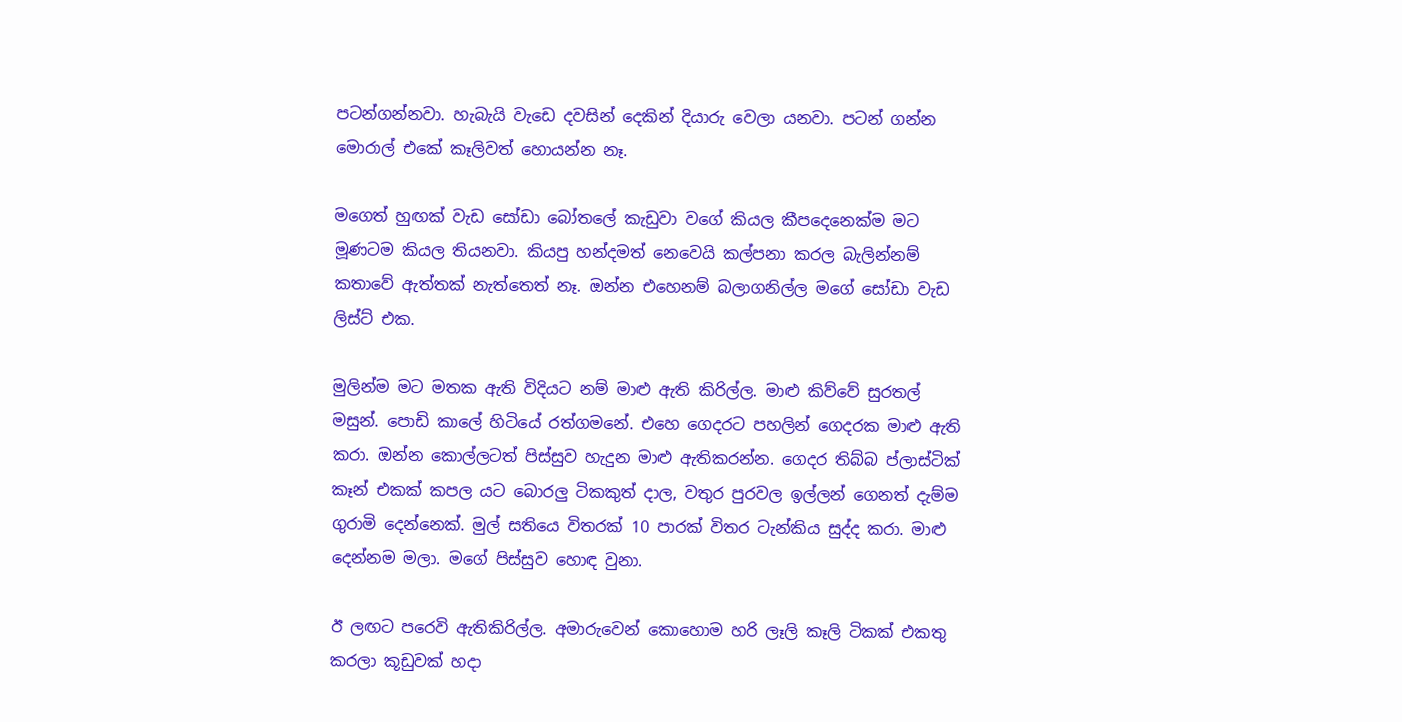පටන්ගන්නවා. හැබැයි වැඩෙ දවසින් දෙකින් දියාරු වෙලා යනවා. පටන් ගන්න මොරාල් එකේ කෑලිවත් හොයන්න නෑ.

මගෙත් හුඟක් වැඩ සෝඩා බෝතලේ කැඩුවා වගේ කියල කීපදෙනෙක්ම මට මූණටම කියල තියනවා. කියපු හන්දමත් නෙවෙයි කල්පනා කරල බැලින්නම් කතාවේ ඇත්තක් නැත්තෙත් නෑ. ඔන්න එහෙනම් බලාගනිල්ල මගේ සෝඩා වැඩ ලිස්ට් එක.

මුලින්ම මට මතක ඇති විදියට නම් මාළු ඇති කිරිල්ල. මාළු කිව්වේ සුරතල් මසුන්. පොඩි කාලේ හිටියේ රත්ගමනේ. එහෙ ගෙදරට පහලින් ගෙදරක මාළු ඇති කරා. ඔන්න කොල්ලටත් පිස්සුව හැදුන මාළු ඇතිකරන්න. ගෙදර තිබ්බ ප්ලාස්ටික් කෑන් එකක් කපල යට බොරලු ටිකකුත් දාල, වතුර පුරවල ඉල්ලන් ගෙනත් දැම්ම ගුරාමි දෙන්නෙක්. මුල් සතියෙ විතරක් 10 පාරක් විතර ටැන්කිය සුද්ද කරා. මාළු දෙන්නම මලා. මගේ පිස්සුව හොඳ වුනා.

ඊ ලඟට පරෙවි ඇතිකිරිල්ල. අමාරුවෙන් කොහොම හරි ලෑලි කෑලි ටිකක් එකතු කරලා කූඩුවක් හදා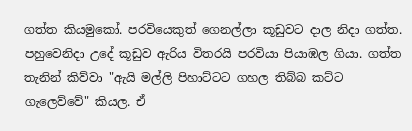ගත්ත කියමුකෝ. පරවියෙකුත් ගෙනල්ලා කූඩුවට දාල නිදා ගත්ත. පහුවෙනිදා උදේ කූඩුව ඇරිය විතරයි පරවියා පියාඹල ගියා. ගත්ත තැනින් කිව්වා "ඇයි මල්ලි පිහාට්ටට ගහල තිබ්බ කට්ට ගැලෙව්වේ" කියල. ඒ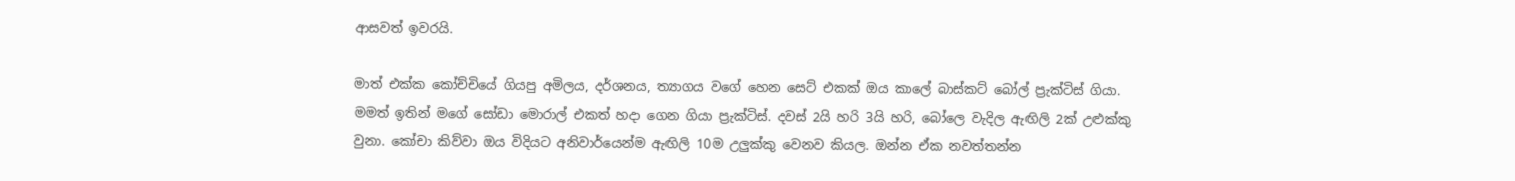ආසවත් ඉවරයි.

මාත් එක්ක කෝච්චියේ ගියපු අමිලය, දර්ශනය, ත්‍යාගය වගේ හෙන සෙට් එකක් ඔය කාලේ බාස්කට් බෝල් ප්‍රැක්ටිස් ගියා. මමත් ඉතින් මගේ සෝඩා මොරාල් එකත් හදා ගෙන ගියා ප්‍රැක්ටිස්. දවස් 2යි හරි 3යි හරි, බෝලෙ වැදිල ඇඟිලි 2ක් උළුක්කු වුනා. කෝචා කිව්වා ඔය විදියට අනිවාර්යෙන්ම ඇඟිලි 10ම උලුක්කු වෙනව කියල. ඔන්න ඒක නවත්තන්න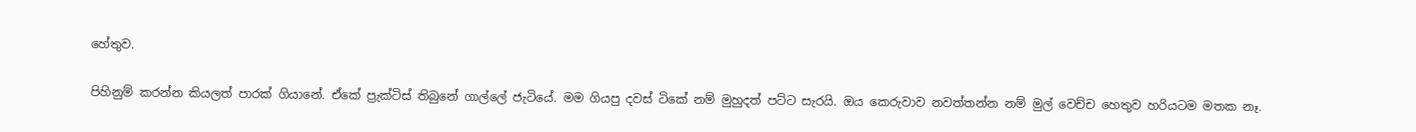හේතුව.

පිහිනුම් කරන්න කියලත් පාරක් ගියානේ. ඒකේ ප්‍රැක්ටිස් තිබුනේ ගාල්ලේ ජැටියේ. මම ගියපු දවස් ටිකේ නම් මුහුදත් පට්ට සැරයි. ඔය කෙරුවාව නවත්තන්න නම් මුල් වෙච්ච හෙතුව හරියටම මතක නෑ.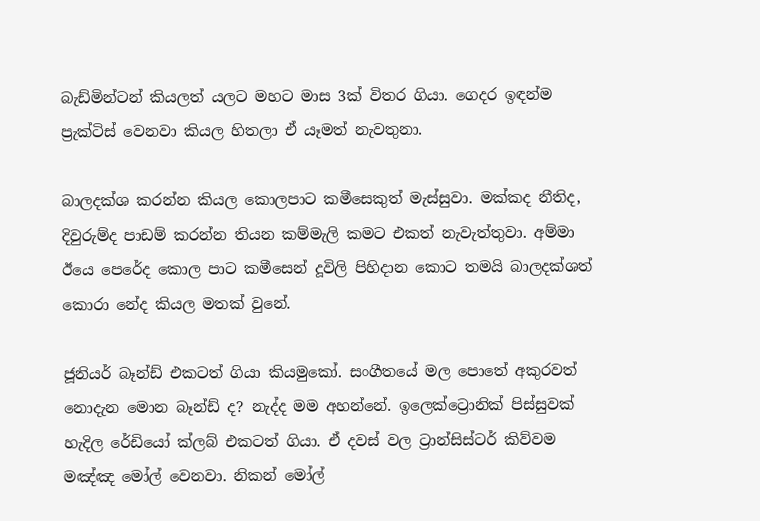බැඩ්මින්ටන් කියලත් යලට මහට මාස 3ක් විතර ගියා. ගෙදර ඉඳන්ම ප්‍රැක්ටිස් වෙනවා කියල හිතලා ඒ යෑමත් නැවතුනා.

බාලදක්ශ කරන්න කියල කොලපාට කමීසෙකුත් මැස්සුවා. මක්කද නීතිද, දිවුරුම්ද පාඩම් කරන්න තියන කම්මැලි කමට එකත් නැවැත්තුවා. අම්මා ඊයෙ පෙරේද කොල පාට කමීසෙන් දූවිලි පිහිදාන කොට තමයි බාලදක්ශත් කොරා නේද කියල මතක් වුනේ.

ජූනියර් බෑන්ඩ් එකටත් ගියා කියමුකෝ. සංගීතයේ මල පොතේ අකුරවත් නොදැන මොන බෑන්ඩ් ද? නැද්ද මම අහන්නේ. ඉලෙක්ට්‍රොනික් පිස්සුවක් හැදිල රේඩියෝ ක්ලබ් එකටත් ගියා. ඒ දවස් වල ට්‍රාන්සිස්ටර් කිව්වම මඤ්ඤ මෝල් වෙනවා. නිකන් මෝල්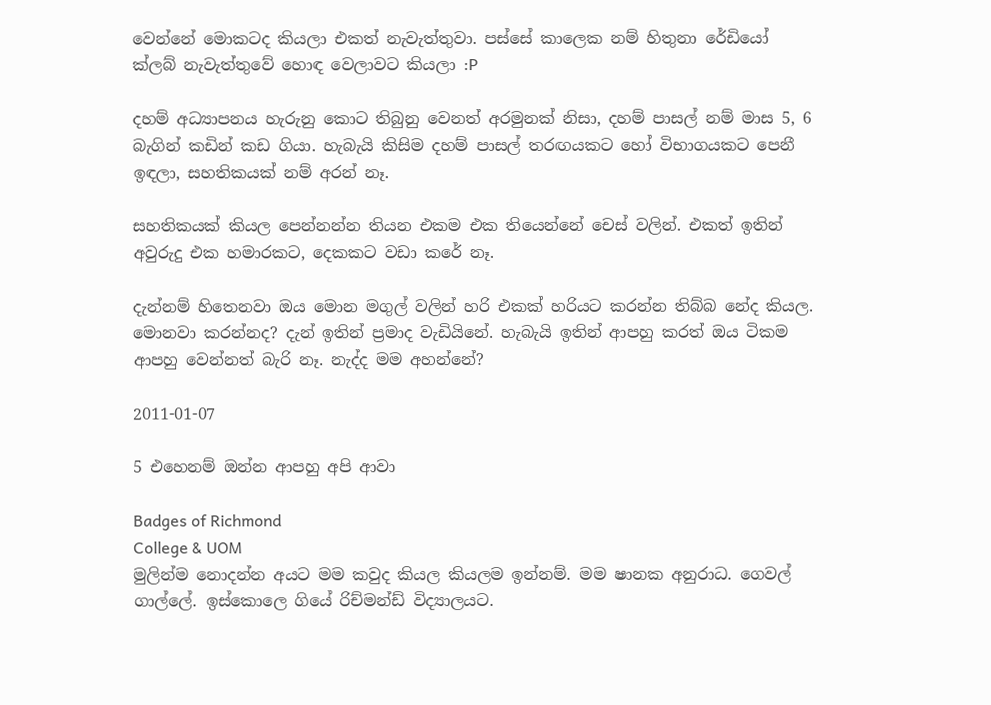වෙන්නේ මොකටද කියලා එකත් නැවැත්තුවා. පස්සේ කාලෙක නම් හිතුනා රේඩියෝ ක්ලබ් නැවැත්තුවේ හොඳ වෙලාවට කියලා :P

දහම් අධ්‍යාපනය හැරුනු කොට තිබුනු වෙනත් අරමුනක් නිසා, දහම් පාසල් නම් මාස 5, 6 බැගින් කඩින් කඩ ගියා. හැබැයි කිසිම දහම් පාසල් තරඟයකට හෝ විභාගයකට පෙනී ඉඳලා, සහතිකයක් නම් අරන් නෑ.

සහතිකයක් කියල පෙන්නන්න තියන එකම එක තියෙන්නේ චෙස් වලින්. එකත් ඉතින් අවුරුදු එක හමාරකට, දෙකකට වඩා කරේ නෑ.

දැන්නම් හිතෙනවා ඔය මොන මගුල් වලින් හරි එකක් හරියට කරන්න තිබ්බ නේද කියල. මොනවා කරන්නද? දැන් ඉතින් ප්‍රමාද වැඩියිනේ. හැබැයි ඉතින් ආපහු කරත් ඔය ටිකම ආපහු වෙන්නත් බැරි නෑ. නැද්ද මම අහන්නේ?

2011-01-07

5 එහෙනම් ඔන්න ආපහු අපි ආවා

Badges of Richmond
College & UOM
මුලින්ම නොදන්න අයට මම කවුද කියල කියලම ඉන්නම්. මම ෂානක අනුරාධ. ගෙවල් ගාල්ලේ. ඉස්කොලෙ ගියේ රිච්මන්ඩ් විද්‍යාලයට.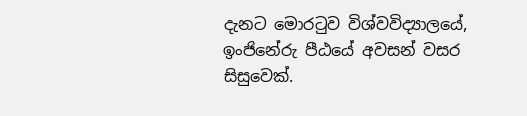දැනට මොරටුව විශ්වවිද්‍යාලයේ, ඉංජිනේරු පීඨයේ අවසන් වසර සිසුවෙක්.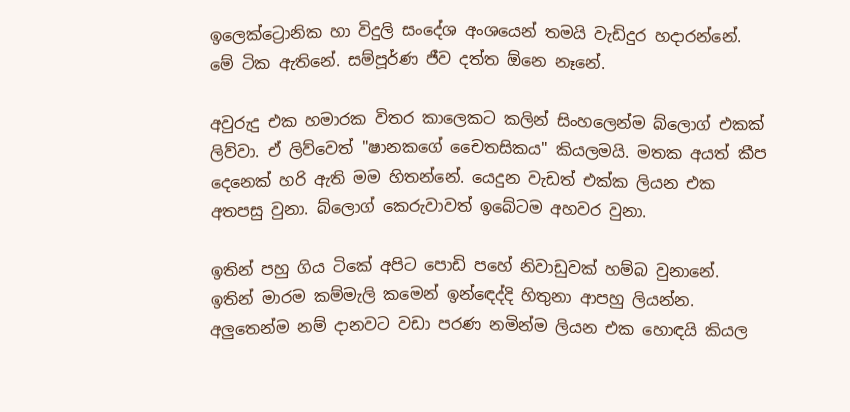ඉලෙක්ට්‍රොනික හා විදුලි සංදේශ අංශයෙන් තමයි වැඩිදුර හදාරන්නේ. මේ ටික ඇතිනේ. සම්පූර්ණ ජීව දත්ත ඕනෙ නෑනේ.

අවුරුදු එක හමාරක විතර කාලෙකට කලින් සිංහලෙන්ම බ්ලොග් එකක් ලිව්වා. ඒ ලිව්වෙත් "ෂානකගේ චෛතසිකය" කියලමයි. මතක අයත් කීප දෙනෙක් හරි ඇති මම හිතන්නේ. යෙදුන වැඩත් එක්ක ලියන එක අතපසු වුනා. බ්ලොග් කෙරුවාවත් ඉබේටම අහවර වුනා.

ඉතින් පහු ගිය ටිකේ අපිට පොඩි පහේ නිවාඩුවක් හම්බ වුනානේ. ඉතින් මාරම කම්මැලි කමෙන් ඉන්ඳෙද්දි හිතුනා ආපහු ලියන්න. අලුතෙන්ම නම් දානවට වඩා පරණ නමින්ම ලියන එක හොඳයි කියල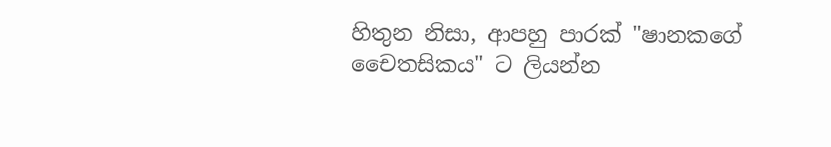හිතුන නිසා, ආපහු පාරක් "ෂානකගේ චෛතසිකය" ට ලියන්න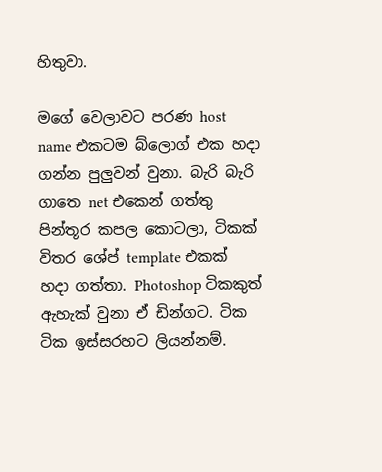හිතුවා.

මගේ වෙලාවට පරණ host name එකටම බ්ලොග් එක හදා ගන්න පුලුවන් වුනා. බැරි බැරි ගාතෙ net එකෙන් ගත්තු පින්තූර කපල කොටලා, ටිකක් විතර ශේප් template එකක් හදා ගත්තා. Photoshop ටිකකුත් ඇහැක් වුනා ඒ ඩින්ගට. ටික ටික ඉස්සරහට ලියන්නම්.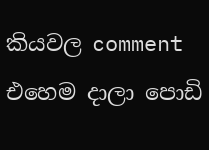කියවල comment එහෙම දාලා පොඩි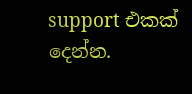support එකක් දෙන්න.